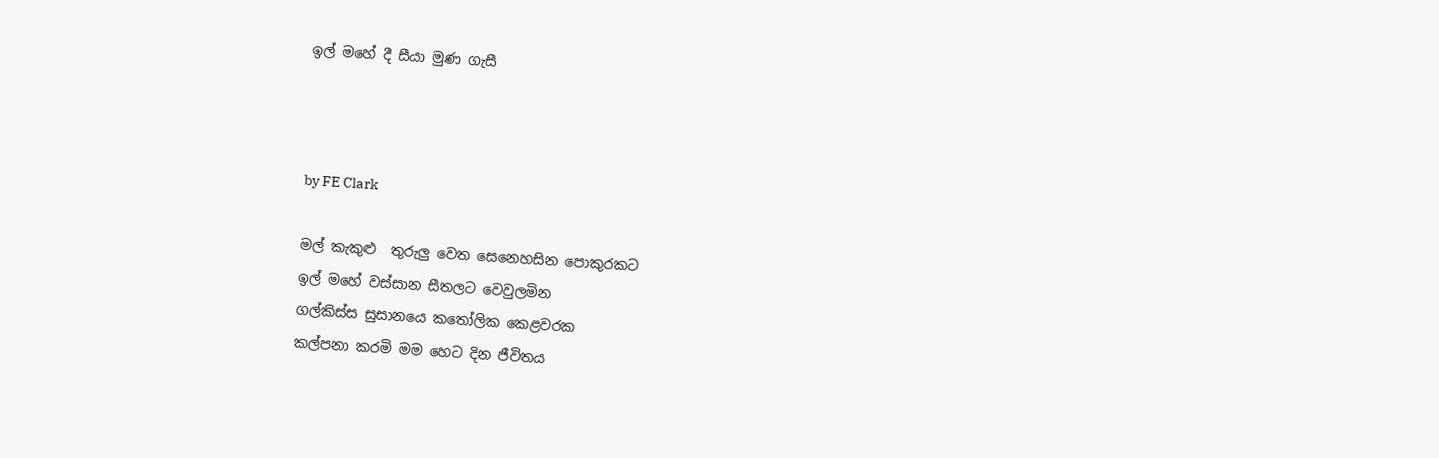ඉල් මහේ දී සීයා මුණ ගැසී



by FE Clark

මල් කැකුළු  තුරුලු වෙත සෙනෙහසින පොකුරකට
ඉල් මහේ වස්සාන සීතලට වෙවුලමින
ගල්කිස්ස සුසානයෙ කතෝලික කෙළවරක
කල්පනා කරමි මම හෙට දින ජීවිතය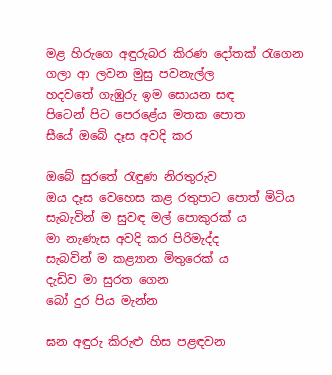මළ හිරුගෙ අඳුරුබර කිරණ දෝතක් රැගෙන
ගලා ආ ලවන මුසු පවනැල්ල
හදවතේ ගැඹුරු ඉම සොයන සඳ
පිටෙන් පිට පෙරළේය මතක පොත
සීයේ ඔබේ දෑස අවදි කර

ඔබේ සුරතේ රැඳුණ නිරතුරුව
ඔය දෑස වෙහෙස කළ රතුපාට පොත් මිටිය
සැබැවින් ම සුවඳ මල් පොකුරක් ය
මා නැණැස අවදි කර පිරිමැද්ද
සැබවින් ම කළ්‍යාන මිතුරෙක් ය
දැඩිව මා සුරත ගෙන
බෝ දුර පිය මැන්න

ඝන අඳුරු කිරුළු හිස පළඳවන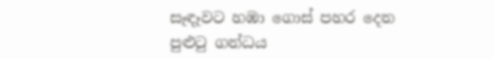සෑඳෑවට හඹා ගොස් පහර දෙන
පුළුටු ගන්ධය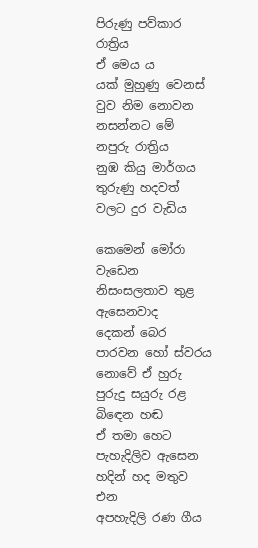පිරුණු පව්කාර රාත්‍රිය
ඒ මෙය ය
යක් මුහුණු වෙනස් වුව නිම නොවන
නසන්නට මේ නපුරු රාත්‍රිය
නුඹ කියු මාර්ගය
තුරුණු හදවත් වලට දුර වැඩිය

කෙමෙන් මෝරා වැඩෙන
නිසංසලතාව තුළ
ඇසෙනවාද
දෙකන් බෙර පාරවන හෝ ස්වරය
නොවේ ඒ හුරු පුරුදු සයුරු රළ බිඳෙන හඬ
ඒ තමා හෙට පැහැදිලිව ඇසෙන
හදින් හද මතුව එන
අපහැදිලි රණ ගීය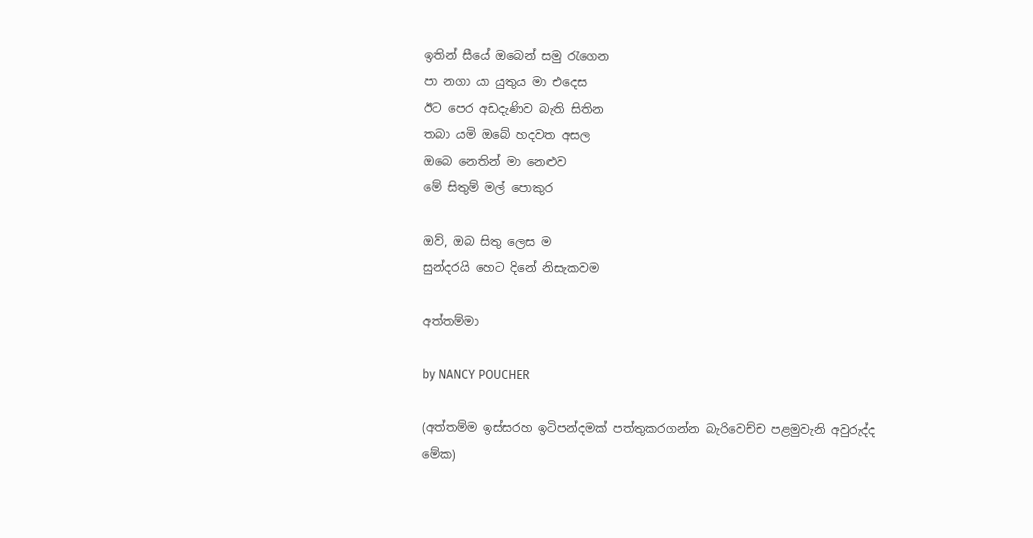ඉතින් සීයේ ඔබෙන් සමු රැගෙන
පා නගා යා යුතුය මා එදෙස
ඊට පෙර අඩදැණිව බැති සිතින
තබා යමි ඔබේ හදවත අසල
ඔබෙ නෙතින් මා නෙළුව
මේ සිතුම් මල් පොකුර

ඔව්, ඔබ සිතු ලෙස ම
සුන්දරයි හෙට දිනේ නිසැකවම

අත්තම්මා

by NANCY POUCHER

(අත්තම්ම ඉස්සරහ ඉටිපන්දමක් පත්තුකරගන්න බැරිවෙච්ච පළමුවැනි අවුරුද්ද මේක)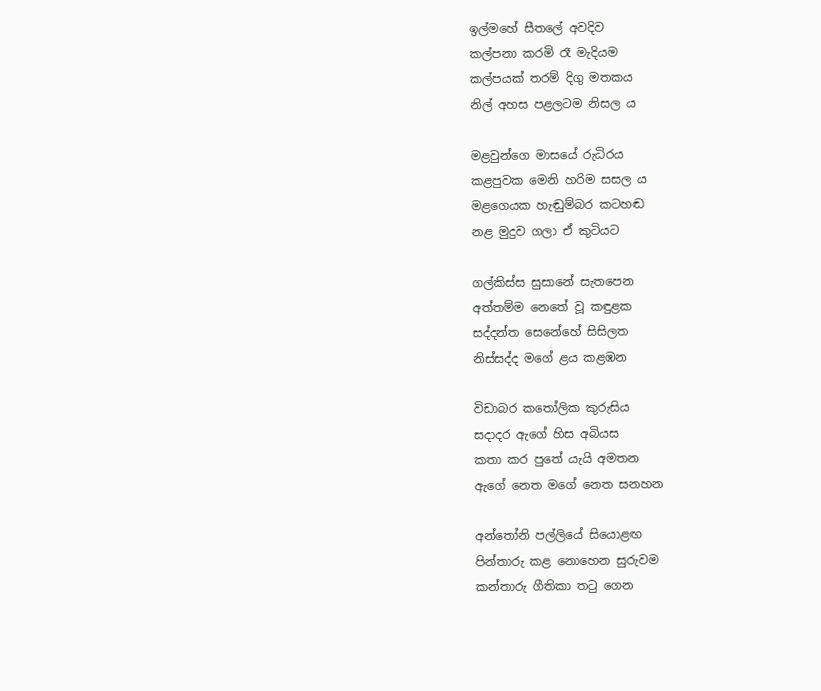ඉල්මහේ සීතලේ අවදිව
කල්පනා කරමි රෑ මැදියම
කල්පයක් තරම් දිගු මතකය
නිල් අහස පළලටම නිසල ය

මළවුන්ගෙ මාසයේ රුධිරය
කළපුවක මෙනි හරිම සසල ය
මළගෙයක හැඬුම්බර කටහඬ
නළ මුදුව ගලා ඒ කුටියට

ගල්කිස්ස සුසානේ සැතපෙන
අත්තම්ම නෙතේ වූ කඳුළක
සද්දන්ත සෙනේහේ සිසිලත
නිස්සද්ද මගේ ළය කළඹන

විඩාබර කතෝලික කුරුසිය
සදාදර ඇගේ හිස අබියස
කතා කර පුතේ යැයි අමතන
ඇගේ නෙත මගේ නෙත සනහන

අන්තෝනි පල්ලියේ සියොළඟ
පින්තාරු කළ නොහෙන සුරුවම
කන්තාරු ගීතිකා තටු ගෙන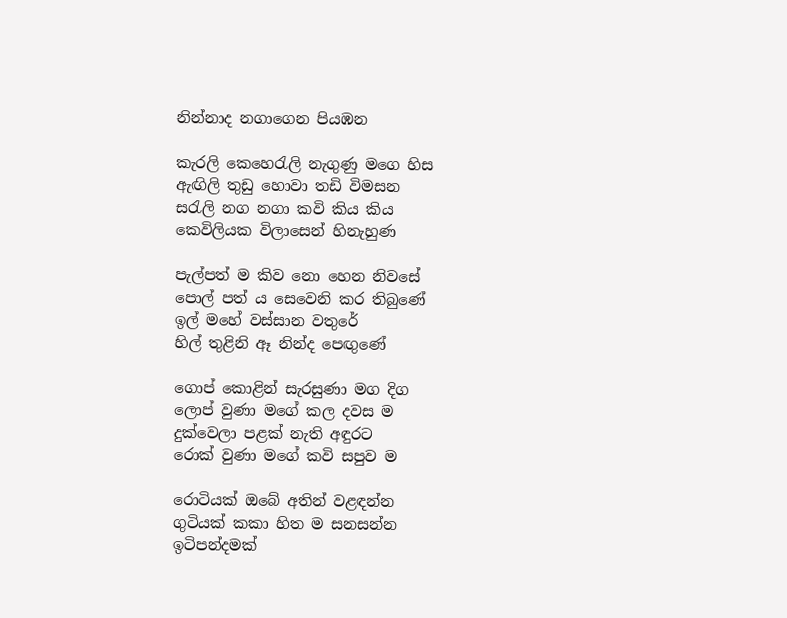නින්නාද නගාගෙන පියඹන

කැරලි කෙහෙරැලි නැගුණු මගෙ හිස
ඇඟිලි තුඩු හොවා තඩි විමසන
සරැලි නග නගා කවි කිය කිය
කෙවිලියක විලාසෙන් හිනැහුණ

පැල්පත් ම කිව නො හෙන නිවසේ
පොල් පත් ය සෙවෙනි කර තිබුණේ
ඉල් මහේ වස්සාන වතුරේ
හිල් තුළිනි ඈ නින්ද පෙඟුණේ

ගොප් කොළින් සැරසුණා මග දිග
ලොප් වුණා මගේ කල දවස ම
දුක්වෙලා පළක් නැති අඳුරට
රොක් වුණා මගේ කවි සපුව ම

රොටියක් ඔබේ අතින් වළඳන්න
ගුටියක් කකා හිත ම සනසන්න
ඉටිපන්දමක්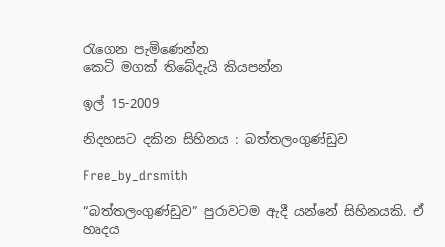රැගෙන පැමිණෙන්න
කෙටි මගක් තිබේදැයි කියපන්න

ඉල් 15-2009

නිදහසට දකින සිහිනය : බත්තලංගුණ්ඩුව

Free_by_drsmith

“බත්තලංගුණ්ඩුව” පුරාවටම ඇදී යන්නේ සිහිනයකි. ඒ හෘදය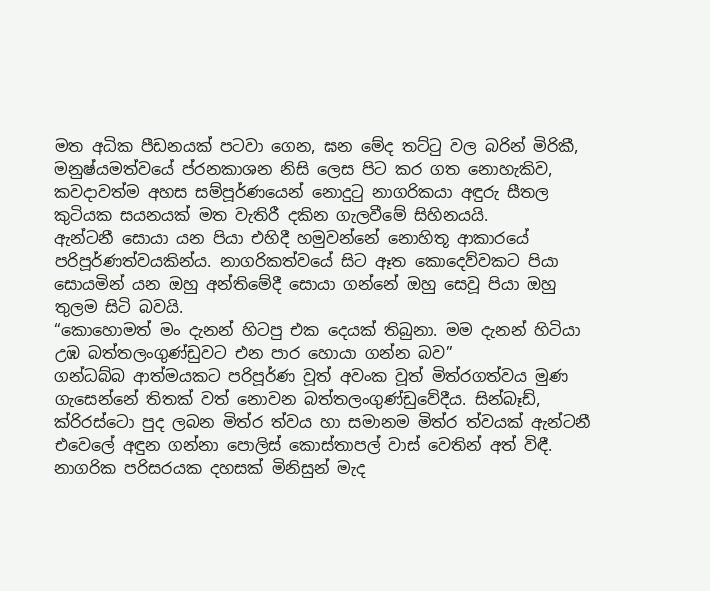මත අධික පීඩනයක් පටවා ගෙන, ඝන මේද තට්ටු වල බරින් මිරිකී, මනුෂ්යමත්වයේ ප්රනකාශන නිසි ලෙස පිට කර ගත නොහැකිව, කවදාවත්ම අහස සම්පූර්ණයෙන් නොදුටු නාගරිකයා අඳුරු සීතල කුටියක සයනයක් මත වැතිරී දකින ගැලවීමේ සිහිනයයි.
ඇන්ටනී සොයා යන පියා එහිදී හමුවන්නේ නොහිතූ ආකාරයේ පරිපූර්ණත්වයකින්ය. නාගරිකත්වයේ සිට ඈත කොදෙව්වකට පියා සොයමින් යන ඔහු අන්තිමේදී සොයා ගන්නේ ඔහු සෙවූ පියා ඔහු තුලම සිටි බවයි.
“කොහොමත් මං දැනන් හිටපු එක දෙයක් තිබුනා. මම දැනන් හිටියා උඹ බත්තලංගුණ්ඩුවට එන පාර හොයා ගන්න බව”
ගන්ධබ්බ ආත්මයකට පරිපූර්ණ වූත් අවංක වූත් මිත්රගත්වය මුණ ගැසෙන්නේ තිතක් වත් නොවන බත්තලංගුණ්ඩුවේදීය. සින්බෑඩ්, ක්රිරස්ටො පුද ලබන මිත්ර ත්වය හා සමානම මිත්ර ත්වයක් ඇන්ටනී එවෙලේ අඳුන ගන්නා පොලිස් කොස්තාපල් වාස් වෙතින් අත් විඳී.
නාගරික පරිසරයක දහසක් මිනිසුන් මැද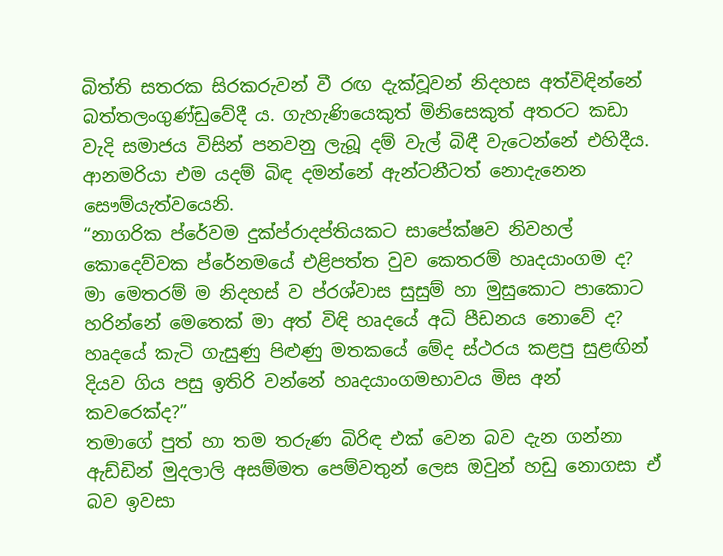බිත්ති සතරක සිරකරුවන් වී රඟ දැක්වූවන් නිදහස අත්විඳින්නේ බත්තලංගුණ්ඩුවේදී ය. ගැහැණියෙකුත් මිනිසෙකුත් අතරට කඩා වැදි සමාජය විසින් පනවනු ලැබූ දම් වැල් බිඳී වැටෙන්නේ එහිදීය. ආනමරියා එම යදම් බිඳ දමන්නේ ඇන්ටනීටත් නොදැනෙන සෞම්යැත්වයෙනි.
“නාගරික ප්රේවම දුක්ප්රාදප්තියකට සාපේක්ෂව නිවහල් කොදෙව්වක ප්රේනමයේ එළිපත්ත වුව කෙතරම් හෘදයාංගම ද? මා මෙතරම් ම නිදහස් ව ප්ර‍ශ්වාස සුසුම් හා මුසුකොට පාකොට හරින්නේ මෙතෙක් මා අත් විඳි හෘදයේ අධි පීඩනය නොවේ ද? හෘදයේ කැටි ගැසුණු පිළුණු මතකයේ මේද ස්ථරය කළපු සුළඟින් දියව ගිය පසු ඉතිරි වන්නේ හෘදයාංගමභාවය මිස අන් කවරෙක්ද?”
තමාගේ පුත් හා තම තරුණ බිරිඳ එක් වෙන බව දැන ගන්නා ඇඩ්ඩින් මුදලාලි අසම්මත පෙම්වතුන් ලෙස ඔවුන් හඩු නොගසා ඒ බව ඉවසා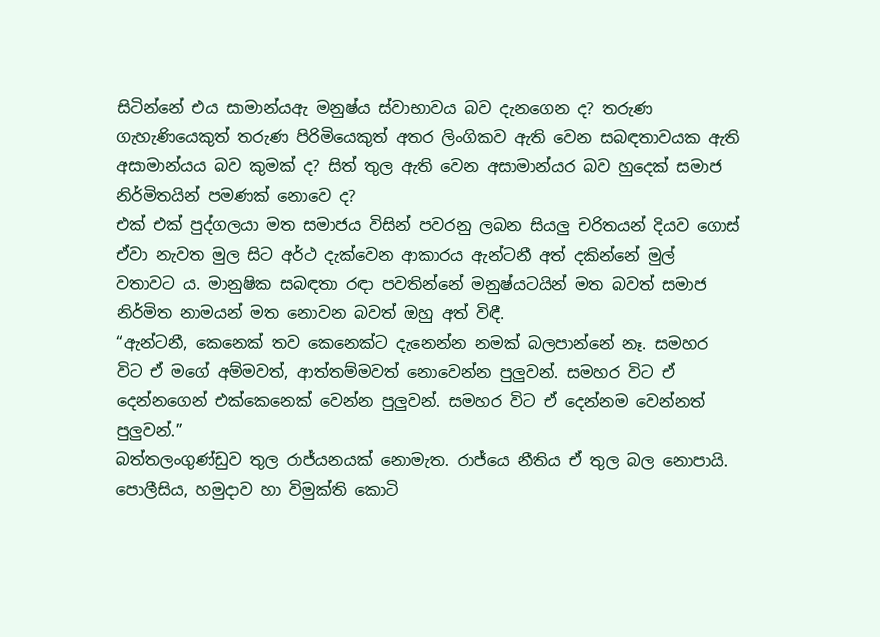සිටින්නේ එය සාමාන්යඇ මනුෂ්ය ස්වාභාවය බව දැනගෙන ද? තරුණ ගැහැණියෙකුත් තරුණ පිරිමියෙකුත් අතර ලිංගිකව ඇති වෙන සබඳතාවයක ඇති අසාමාන්යය බව කුමක් ද? සිත් තුල ඇති වෙන අසාමාන්යර බව හුදෙක් සමාජ නිර්මිතයින් පමණක් නොවෙ ද?
එක් එක් පුද්ගලයා මත සමාජය විසින් පවරනු ලබන සියලු චරිතයන් දියව ගොස් ඒවා නැවත මුල සිට අර්ථ දැක්වෙන ආකාරය ඇන්ටනී අත් දකින්නේ මුල් වතාවට ය. මානුෂික සබඳතා රඳා පවතින්නේ මනුෂ්යටයින් මත බවත් සමාජ නිර්මිත නාමයන් මත නොවන බවත් ඔහු අත් විඳී.
“ඇන්ටනී, කෙනෙක් තව කෙනෙක්ට දැනෙන්න නමක් බලපාන්නේ නෑ. සමහර විට ඒ මගේ අම්මවත්, ආත්තම්මවත් නොවෙන්න පුලුවන්. සමහර විට ඒ දෙන්නගෙන් එක්කෙනෙක් වෙන්න පුලුවන්. සමහර විට ඒ දෙන්නම වෙන්නත් පුලුවන්.”
බත්තලංගුණ්ඩුව තුල රාජ්යනයක් නොමැත. රාජ්යෙ නීතිය ඒ තුල බල නොපායි. පොලීසිය, හමුදාව හා විමුක්ති කොටි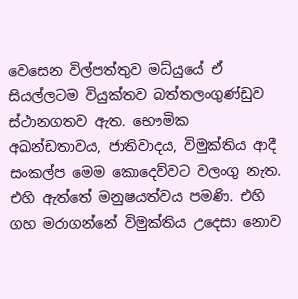වෙසෙන විල්පත්තුව මධ්යුයේ ඒ සියල්ලටම වියුක්තව බත්තලංගුණ්ඩුව ස්ථානගතව ඇත. භෞමික අඛන්ඩතාවය, ජාතිවාදය, විමුක්තිය ආදී සංකල්ප මෙම කොදෙව්වට වලංගු නැත. එහි ඇත්තේ මනුෂයත්වය පමණි. එහි ගහ මරාගන්නේ විමුක්තිය උදෙසා නොව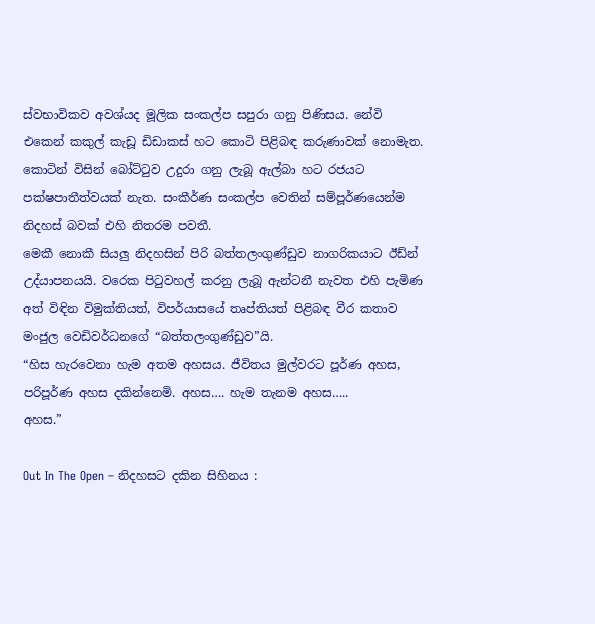ස්වභාවිකව අවශ්යද මූලික සංකල්ප සපුරා ගනු පිණිසය. නේවි එකෙන් කකුල් කැඩූ ඩිඩාකස් හට කොටි පිළිබඳ කරුණාවක් නොමැත. කොටින් විසින් බෝට්ටුව උදුරා ගනු ලැබූ ඇල්බා හට රජයට පක්ෂපාතීත්වයක් නැත. සංකීර්ණ සංකල්ප වෙතින් සම්පූර්ණයෙන්ම නිදහස් බවක් එහි නිතරම පවතී.
මෙකී නොකී සියලු නිදහසින් පිරි බත්තලංගුණ්ඩුව නාගරිකයාට ඊඩ්න් උද්යාපනයයි. වරෙක පිටුවහල් කරනු ලැබූ ඇන්ටනී නැවත එහි පැමිණ අත් විඳින විමුක්තියත්, විපර්යාසයේ තෘප්තියත් පිළිබඳ වීර කතාව මංජුල වෙඩිවර්ධනගේ “බත්තලංගුණ්ඩුව”යි.
“හිස හැරවෙනා හැම අතම අහසය. ජීවිතය මුල්වරට පූර්ණ අහස, පරිපූර්ණ අහස දකින්නෙමි. අහස…. හැම තැනම අහස…..
අහස.”

Out In The Open – නිදහසට දකින සිහිනය :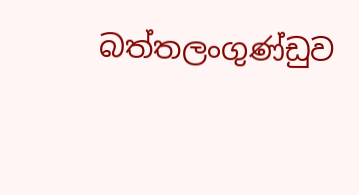බත්තලංගුණ්ඩුව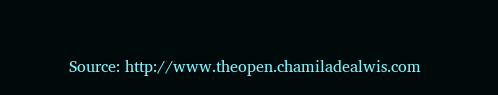Source: http://www.theopen.chamiladealwis.com